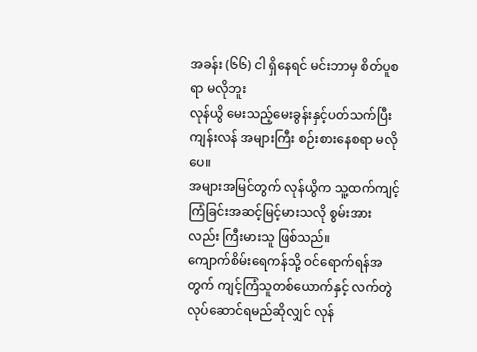အခန်း (၆၆) ငါ ရှိနေရင် မင်းဘာမှ စိတ်ပူစရာ မလိုဘူး
လုန်ယွိ မေးသည့်မေးခွန်းနှင့်ပတ်သက်ပြီး ကျန်းလန် အများကြီး စဉ်းစားနေစရာ မလိုပေ။
အများအမြင်တွက် လုန်ယွိက သူ့ထက်ကျင့်ကြံခြင်းအဆင့်မြင့်မားသလို စွမ်းအားလည်း ကြီးမားသူ ဖြစ်သည်။
ကျောက်စိမ်းရေကန်သို့ ဝင်ရောက်ရန်အတွက် ကျင့်ကြံသူတစ်ယောက်နှင့် လက်တွဲလုပ်ဆောင်ရမည်ဆိုလျှင် လုန်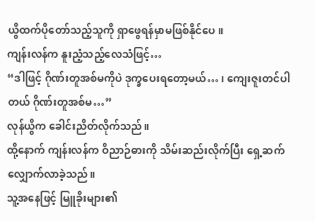ယွိထက်ပိုတော်သည့်သူကို ရှာဖွေရန်မှာမဖြစ်နိုင်ပေ။
ကျန်းလန်က နူးညံ့သည့်လေသံဖြင့်…
“ဒါဖြင့် ဂိုဏ်းတူအစ်မကိုပဲ ဒုက္ခပေးရတော့မယ်… ၊ ကျေးဇူးတင်ပါတယ် ဂိုဏ်းတူအစ်မ…”
လုန်ယွိက ခေါင်းညိတ်လိုက်သည်။
ထို့နောက် ကျန်းလန်က ဝိညာဉ်ဓားကို သိမ်းဆည်းလိုက်ပြီး ရှေ့ဆက်လျှောက်လာခဲ့သည်။
သူ့အနေဖြင့် မြူခိုးများ၏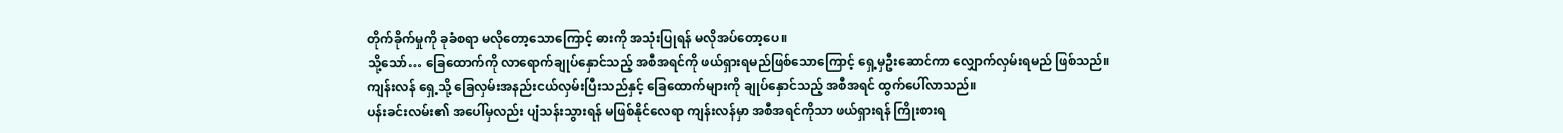တိုက်ခိုက်မှုကို ခုခံစရာ မလိုတော့သောကြောင့် ဓားကို အသုံးပြုရန် မလိုအပ်တော့ပေ။
သို့သော်… ခြေထောက်ကို လာရောက်ချုပ်နှောင်သည့် အစီအရင်ကို ဖယ်ရှားရမည်ဖြစ်သောကြောင့် ရှေ့မှဦးဆောင်ကာ လျှောက်လှမ်းရမည် ဖြစ်သည်။
ကျန်းလန် ရှေ့သို့ ခြေလှမ်းအနည်းငယ်လှမ်းပြီးသည်နှင့် ခြေထောက်များကို ချုပ်နှောင်သည့် အစီအရင် ထွက်ပေါ်လာသည်။
ပန်းခင်းလမ်း၏ အပေါ်မှလည်း ပျံသန်းသွားရန် မဖြစ်နိုင်လေရာ ကျန်းလန်မှာ အစီအရင်ကိုသာ ဖယ်ရှားရန် ကြိုးစားရ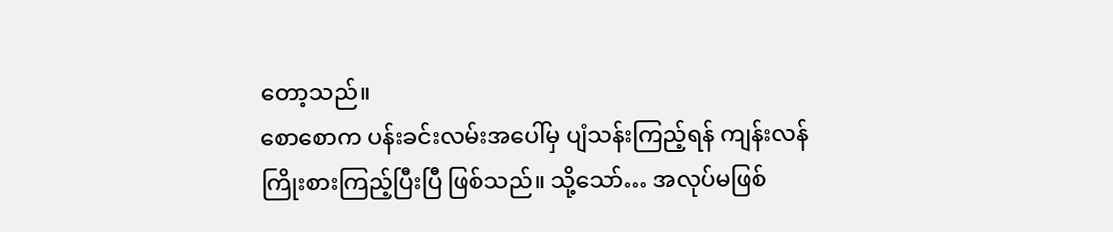တော့သည်။
စောစောက ပန်းခင်းလမ်းအပေါ်မှ ပျံသန်းကြည့်ရန် ကျန်းလန် ကြိုးစားကြည့်ပြီးပြီ ဖြစ်သည်။ သို့သော်… အလုပ်မဖြစ်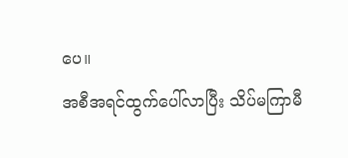ပေ။
အစီအရင်ထွက်ပေါ်လာပြီး သိပ်မကြာမီ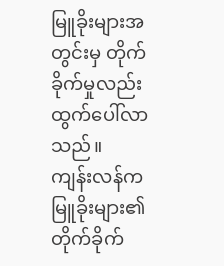မြူခိုးများအတွင်းမှ တိုက်ခိုက်မှုလည်း ထွက်ပေါ်လာသည်။
ကျန်းလန်က မြူခိုးများ၏ တိုက်ခိုက်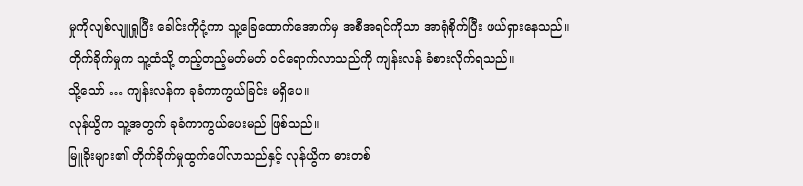မှုကိုလျစ်လျူရှုပြီး ခေါင်းကိုငုံ့ကာ သူ့ခြေထောက်အောက်မှ အစီအရင်ကိုသာ အာရုံစိုက်ပြီး ဖယ်ရှားနေသည်။
တိုက်ခိုက်မှုက သူ့ထံသို့ တည့်တည့်မတ်မတ် ဝင်ရောက်လာသည်ကို ကျန်းလန် ခံစားလိုက်ရသည်။
သို့သော် … ကျန်းလန်က ခုခံကာကွယ်ခြင်း မရှိပေ။
လုန်ယွိက သူ့အတွက် ခုခံကာကွယ်ပေးမည် ဖြစ်သည်။
မြူခိုးများ၏ တိုက်ခိုက်မှုထွက်ပေါ်လာသည်နှင့် လုန်ယွိက ဓားတစ်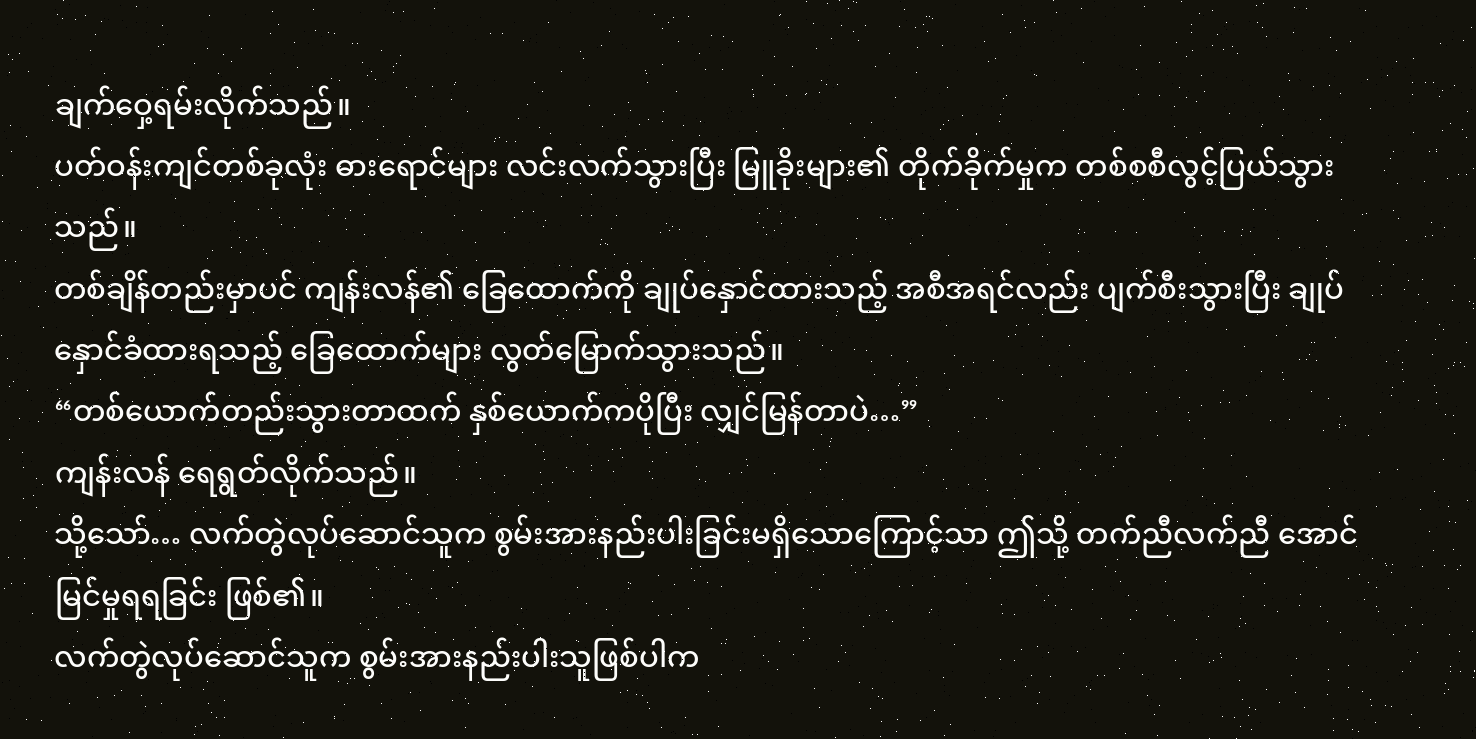ချက်ဝှေ့ရမ်းလိုက်သည်။
ပတ်ဝန်းကျင်တစ်ခုလုံး ဓားရောင်များ လင်းလက်သွားပြီး မြူခိုးများ၏ တိုက်ခိုက်မှုက တစ်စစီလွင့်ပြယ်သွားသည်။
တစ်ချိန်တည်းမှာပင် ကျန်းလန်၏ ခြေထောက်ကို ချုပ်နှောင်ထားသည့် အစီအရင်လည်း ပျက်စီးသွားပြီး ချုပ်နှောင်ခံထားရသည့် ခြေထောက်များ လွတ်မြောက်သွားသည်။
“တစ်ယောက်တည်းသွားတာထက် နှစ်ယောက်ကပိုပြီး လျှင်မြန်တာပဲ…”
ကျန်းလန် ရေရွတ်လိုက်သည်။
သို့သော်… လက်တွဲလုပ်ဆောင်သူက စွမ်းအားနည်းပါးခြင်းမရှိသောကြောင့်သာ ဤသို့ တက်ညီလက်ညီ အောင်မြင်မှုရရခြင်း ဖြစ်၏။
လက်တွဲလုပ်ဆောင်သူက စွမ်းအားနည်းပါးသူဖြစ်ပါက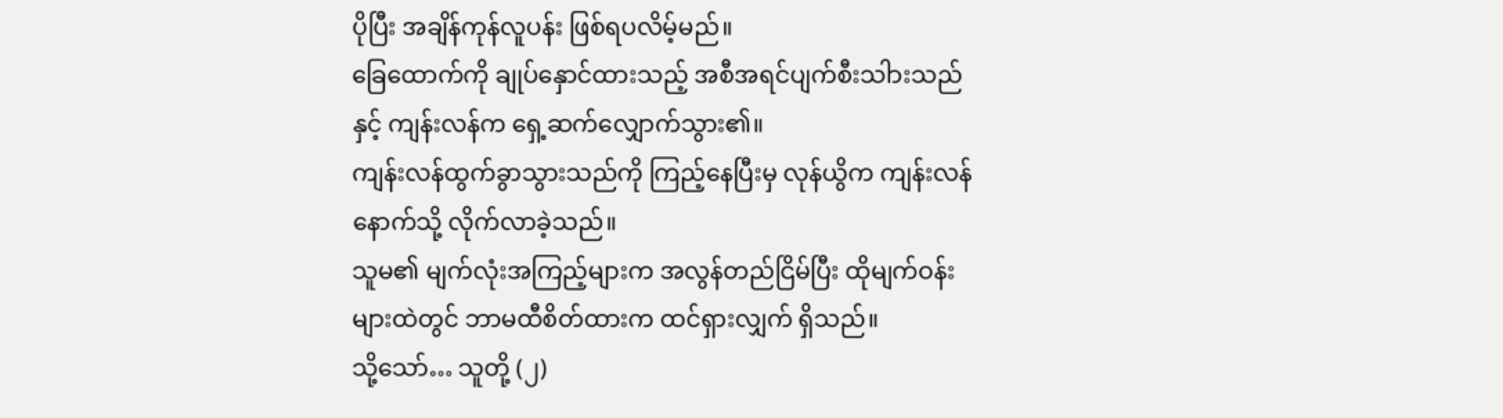ပိုပြီး အချိန်ကုန်လူပန်း ဖြစ်ရပလိမ့်မည်။
ခြေထောက်ကို ချုပ်နှောင်ထားသည့် အစီအရင်ပျက်စီးသါားသည်နှင့် ကျန်းလန်က ရှေ့ဆက်လျှောက်သွား၏။
ကျန်းလန်ထွက်ခွာသွားသည်ကို ကြည့်နေပြီးမှ လုန်ယွိက ကျန်းလန်နောက်သို့ လိုက်လာခဲ့သည်။
သူမ၏ မျက်လုံးအကြည့်များက အလွန်တည်ငြိမ်ပြီး ထိုမျက်ဝန်းများထဲတွင် ဘာမထီစိတ်ထားက ထင်ရှားလျှက် ရှိသည်။
သို့သော်… သူတို့ (၂)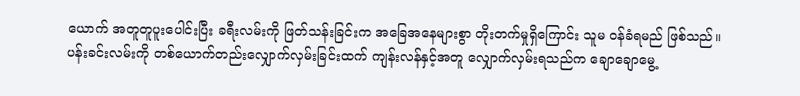ယောက် အတူတူပူးပေါင်းပြီး ခရီးလမ်းကို ဖြတ်သန်းခြင်းက အခြေအနေများစွာ တိုးတက်မှုရှိကြောင်း သူမ ဝန်ခံရမည် ဖြစ်သည်။
ပန်းခင်းလမ်းကို တစ်ယောက်တည်းလျှောက်လှမ်းခြင်းထက် ကျန်းလန်နှင့်အတူ လျှောက်လှမ်းရသည်က ချောချောမွေ့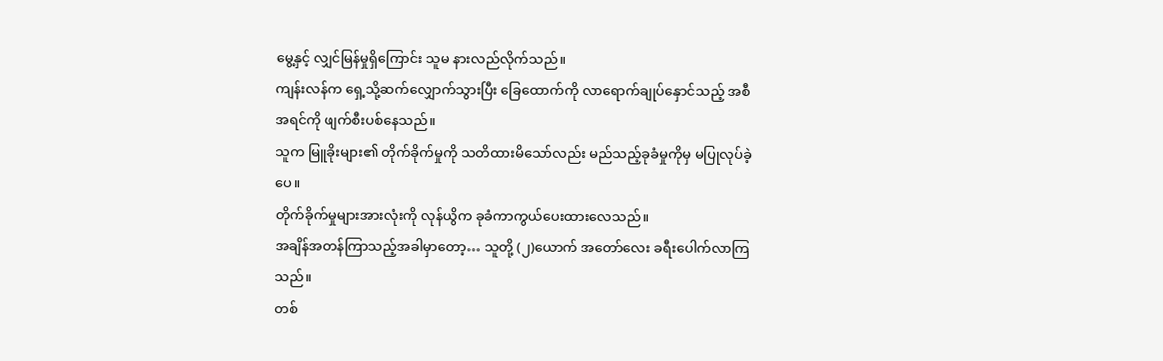မွေ့နှင့် လျှင်မြန်မှုရှိကြောင်း သူမ နားလည်လိုက်သည်။
ကျန်းလန်က ရှေ့သို့ဆက်လျှောက်သွားပြီး ခြေထောက်ကို လာရောက်ချုပ်နှောင်သည့် အစီအရင်ကို ဖျက်စီးပစ်နေသည်။
သူက မြူခိုးများ၏ တိုက်ခိုက်မှုကို သတိထားမိသော်လည်း မည်သည့်ခုခံမှုကိုမှ မပြုလုပ်ခဲ့ပေ။
တိုက်ခိုက်မှုများအားလုံးကို လုန်ယွိက ခုခံကာကွယ်ပေးထားလေသည်။
အချိန်အတန်ကြာသည့်အခါမှာတော့… သူတို့ (၂)ယောက် အတော်လေး ခရီးပေါက်လာကြသည်။
တစ်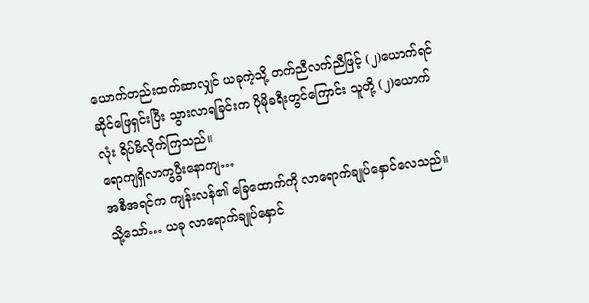ယောက်တည်းထက်ဆာလျှင် ယခုကဲ့သို့ တက်ညီလက်ညီဖြင့် (၂)ယောက်ရင်ဆိုင်ဖြေရှင်းပြီး သွားလာရခြင်းက ပိုမိုခရီးတွင်ကြောင်း သူတို့ (၂)ယောက်လုံး ရိပ်မိလိုက်ကြသည်။
ရောကျရှိလာကွပွီးနောကျ…
အစီအရင်က ကျန်းလန်၏ ခြေထောက်ကို လာရောက်ချုပ်နှောင်လေသည်။
သို့သော်… ယခု လာရောက်ချုပ်နှောင်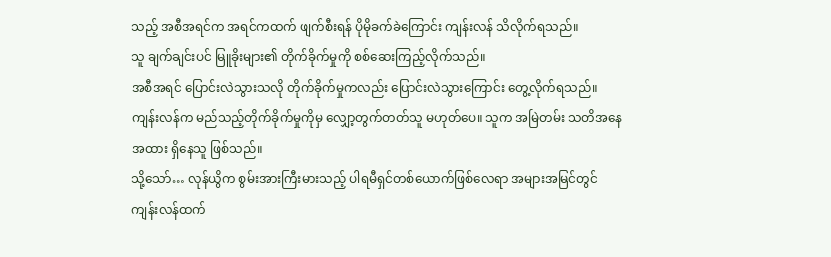သည့် အစီအရင်က အရင်ကထက် ဖျက်စီးရန် ပိုမိုခက်ခဲကြောင်း ကျန်းလန် သိလိုက်ရသည်။
သူ ချက်ချင်းပင် မြူခိုးများ၏ တိုက်ခိုက်မှုကို စစ်ဆေးကြည့်လိုက်သည်။
အစီအရင် ပြောင်းလဲသွားသလို တိုက်ခိုက်မှုကလည်း ပြောင်းလဲသွားကြောင်း တွေ့လိုက်ရသည်။
ကျန်းလန်က မည်သည့်တိုက်ခိုက်မှုကိုမှ လျှော့တွက်တတ်သူ မဟုတ်ပေ။ သူက အမြဲတမ်း သတိအနေအထား ရှိနေသူ ဖြစ်သည်။
သို့သော်… လုန်ယွိက စွမ်းအားကြီးမားသည့် ပါရမီရှင်တစ်ယောက်ဖြစ်လေရာ အများအမြင်တွင် ကျန်းလန်ထက်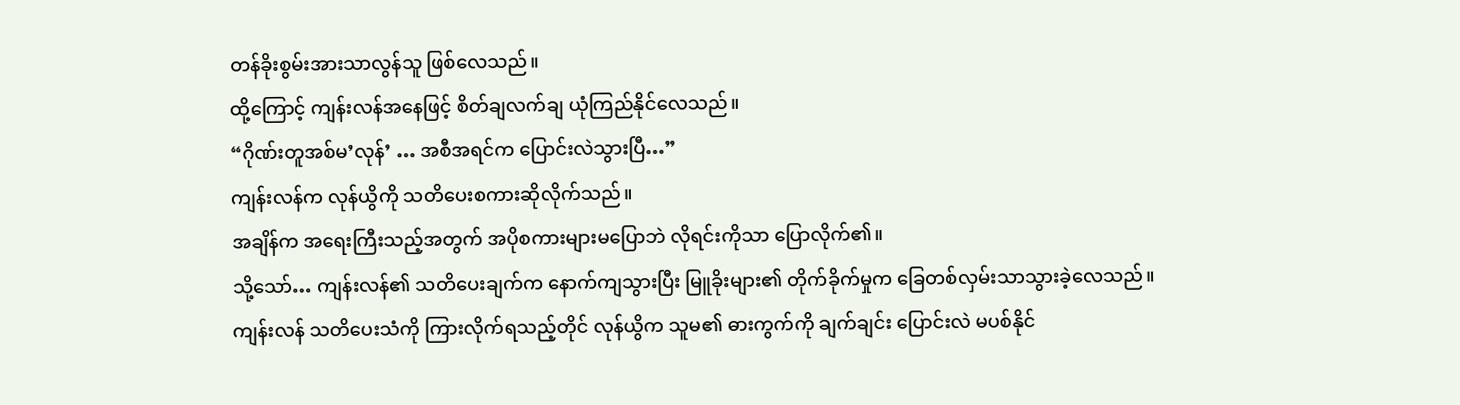တန်ခိုးစွမ်းအားသာလွန်သူ ဖြစ်လေသည်။
ထို့ကြောင့် ကျန်းလန်အနေဖြင့် စိတ်ချလက်ချ ယုံကြည်နိုင်လေသည်။
“ဂိုဏ်းတူအစ်မ’လုန်’ … အစီအရင်က ပြောင်းလဲသွားပြီ…”
ကျန်းလန်က လုန်ယွိကို သတိပေးစကားဆိုလိုက်သည်။
အချိန်က အရေးကြီးသည့်အတွက် အပိုစကားများမပြောဘဲ လိုရင်းကိုသာ ပြောလိုက်၏။
သို့သော်… ကျန်းလန်၏ သတိပေးချက်က နောက်ကျသွားပြီး မြူခိုးများ၏ တိုက်ခိုက်မှုက ခြေတစ်လှမ်းသာသွားခဲ့လေသည်။
ကျန်းလန် သတိပေးသံကို ကြားလိုက်ရသည့်တိုင် လုန်ယွိက သူမ၏ ဓားကွက်ကို ချက်ချင်း ပြောင်းလဲ မပစ်နိုင်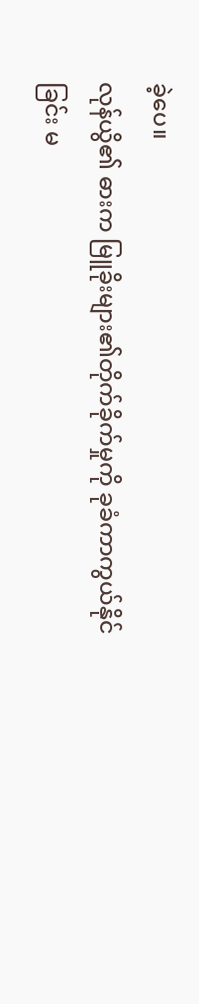ခဲ့ပေ။
လုန်ယွိ၏ ဓားက မြူခိုးများ၏တိုက်ခိုက်မှုကို ခုခံကာကွယ်နိုင်ခြင်း မ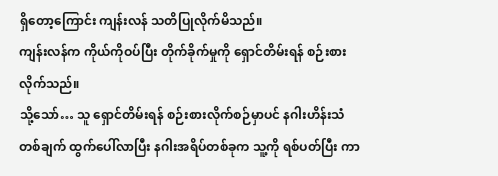ရှိတော့ကြောင်း ကျန်းလန် သတိပြုလိုက်မိသည်။
ကျန်းလန်က ကိုယ်ကိုဝပ်ပြီး တိုက်ခိုက်မှုကို ရှောင်တိမ်းရန် စဉ်းစားလိုက်သည်။
သို့သော်… သူ ရှောင်တိမ်းရန် စဉ်းစားလိုက်စဉ်မှာပင် နဂါးဟိန်းသံတစ်ချက် ထွက်ပေါ်လာပြီး နဂါးအရိပ်တစ်ခုက သူ့ကို ရစ်ပတ်ပြီး ကာ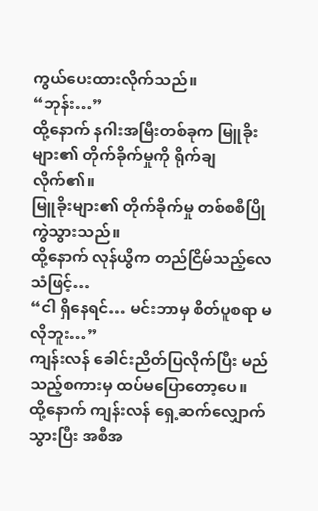ကွယ်ပေးထားလိုက်သည်။
“ဘုန်း…”
ထို့နောက် နဂါးအမြီးတစ်ခုက မြူခိုးများ၏ တိုက်ခိုက်မှုကို ရိုက်ချလိုက်၏။
မြူခိုးများ၏ တိုက်ခိုက်မှု တစ်စစီပြိုကွဲသွားသည်။
ထို့နောက် လုန်ယွိက တည်ငြိမ်သည့်လေသံဖြင့်…
“ငါ ရှိနေရင်… မင်းဘာမှ စိတ်ပူစရာ မလိုဘူး…”
ကျန်းလန် ခေါင်းညိတ်ပြလိုက်ပြီး မည်သည့်စကားမှ ထပ်မပြောတော့ပေ။
ထို့နောက် ကျန်းလန် ရှေ့ဆက်လျှောက်သွားပြီး အစီအ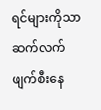ရင်များကိုသာ ဆက်လက်ဖျက်စီးနေ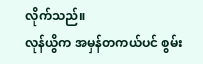လိုက်သည်။
လုန်ယွိက အမှန်တကယ်ပင် စွမ်း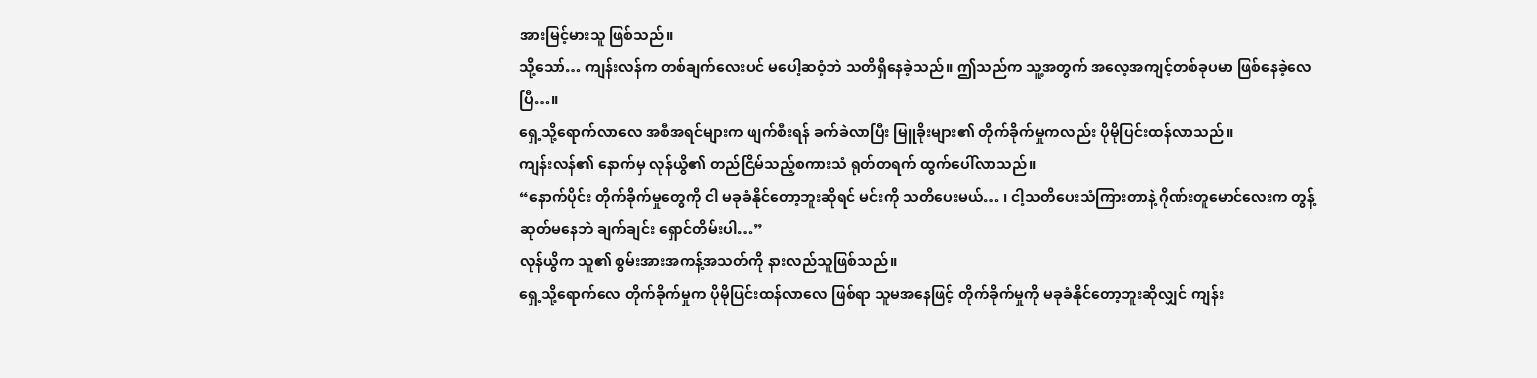အားမြင့်မားသူ ဖြစ်သည်။
သို့သော်… ကျန်းလန်က တစ်ချက်လေးပင် မပေါ့ဆဝံ့ဘဲ သတိရှိနေခဲ့သည်။ ဤသည်က သူ့အတွက် အလေ့အကျင့်တစ်ခုပမာ ဖြစ်နေခဲ့လေပြီ…။
ရှေ့သို့ရောက်လာလေ အစီအရင်များက ဖျက်စီးရန် ခက်ခဲလာပြီး မြူခိုးများ၏ တိုက်ခိုက်မှုကလည်း ပိုမိုပြင်းထန်လာသည်။
ကျန်းလန်၏ နောက်မှ လုန်ယွိ၏ တည်ငြိမ်သည့်စကားသံ ရုတ်တရက် ထွက်ပေါ်လာသည်။
“နောက်ပိုင်း တိုက်ခိုက်မှုတွေကို ငါ မခုခံနိုင်တော့ဘူးဆိုရင် မင်းကို သတိပေးမယ်… ၊ ငါ့သတိပေးသံကြားတာနဲ့ ဂိုဏ်းတူမောင်လေးက တွန့်ဆုတ်မနေဘဲ ချက်ချင်း ရှောင်တိမ်းပါ…”
လုန်ယွိက သူ၏ စွမ်းအားအကန့်အသတ်ကို နားလည်သူဖြစ်သည်။
ရှေ့သို့ရောက်လေ တိုက်ခိုက်မှုက ပိုမိုပြင်းထန်လာလေ ဖြစ်ရာ သူမအနေဖြင့် တိုက်ခိုက်မှုကို မခုခံနိုင်တော့ဘူးဆိုလျှင် ကျန်း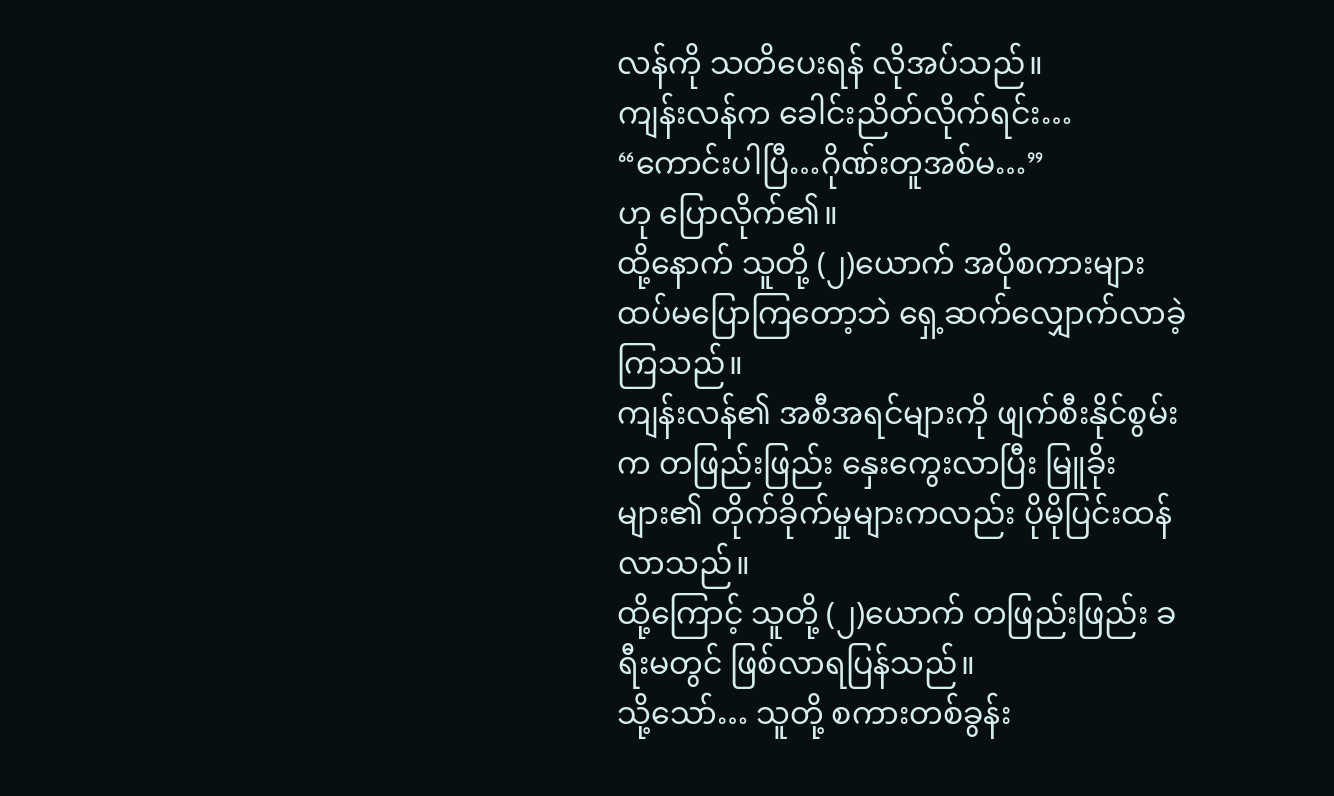လန်ကို သတိပေးရန် လိုအပ်သည်။
ကျန်းလန်က ခေါင်းညိတ်လိုက်ရင်း…
“ကောင်းပါပြီ…ဂိုဏ်းတူအစ်မ…”
ဟု ပြောလိုက်၏။
ထို့နောက် သူတို့ (၂)ယောက် အပိုစကားများ ထပ်မပြောကြတော့ဘဲ ရှေ့ဆက်လျှောက်လာခဲ့ကြသည်။
ကျန်းလန်၏ အစီအရင်များကို ဖျက်စီးနိုင်စွမ်းက တဖြည်းဖြည်း နှေးကွေးလာပြီး မြူခိုးများ၏ တိုက်ခိုက်မှုများကလည်း ပိုမိုပြင်းထန်လာသည်။
ထို့ကြောင့် သူတို့ (၂)ယောက် တဖြည်းဖြည်း ခရီးမတွင် ဖြစ်လာရပြန်သည်။
သို့သော်… သူတို့ စကားတစ်ခွန်း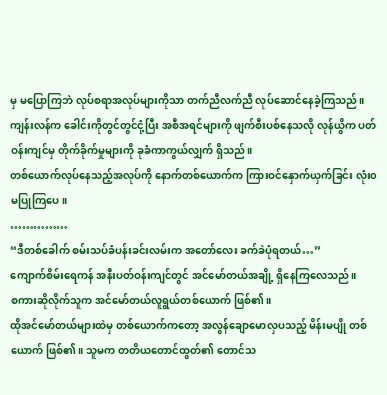မှ မပြောကြဘဲ လုပ်စရာအလုပ်များကိုသာ တက်ညီလက်ညီ လုပ်ဆောင်နေခဲ့ကြသည်။
ကျန်းလန်က ခေါင်းကိုတွင်တွင်ငုံ့ပြီး အစီအရင်များကို ဖျက်စီးပစ်နေသလို လုန်ယွိက ပတ်ဝန်းကျင်မှ တိုက်ခိုက်မှုများကို ခုခံကာကွယ်လျှက် ရှိသည်။
တစ်ယောက်လုပ်နေသည့်အလုပ်ကို နောက်တစ်ယောက်က ကြားဝင်နှောက်ယှက်ခြင်း လုံး၀ မပြုကြပေ။
……………
“ဒီတစ်ခေါက် စမ်းသပ်ခံပန်းခင်းလမ်းက အတော်လေး ခက်ခဲပုံရတယ်…”
ကျောက်စိမ်းရေကန် အနီးပတ်ဝန်းကျင်တွင် အင်မော်တယ်အချို့ ရှိနေကြလေသည်။
စကားဆိုလိုက်သူက အင်မော်တယ်လူရွယ်တစ်ယောက် ဖြစ်၏။
ထိုအင်မော်တယ်များထဲမှ တစ်ယောက်ကတော့ အလွန်ချောမောလှပသည့် မိန်းမပျို တစ်ယောက် ဖြစ်၏။ သူမက တတိယတောင်ထွတ်၏ တောင်သ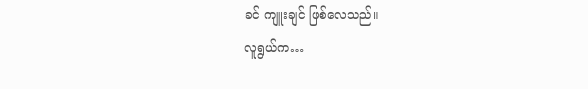ခင် ကျူးချင် ဖြစ်လေသည်။
လူရွယ်က…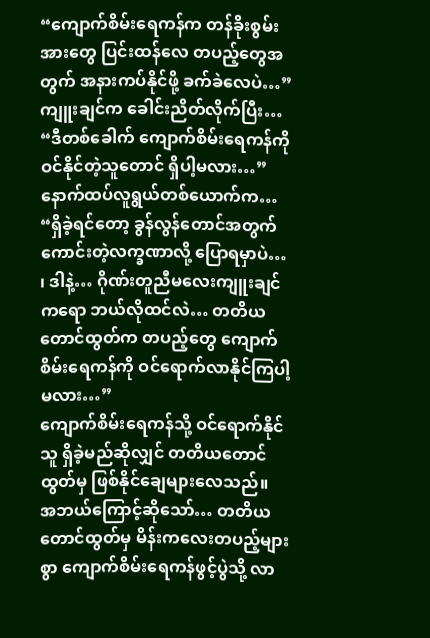“ကျောက်စိမ်းရေကန်က တန်ခိုးစွမ်းအားတွေ ပြင်းထန်လေ တပည့်တွေအတွက် အနားကပ်နိုင်ဖို့ ခက်ခဲလေပဲ…”
ကျူးချင်က ခေါင်းညိတ်လိုက်ပြီး…
“ဒီတစ်ခေါက် ကျောက်စိမ်းရေကန်ကို ဝင်နိုင်တဲ့သူတောင် ရှိပါ့မလား…”
နောက်ထပ်လူရွယ်တစ်ယောက်က…
“ရှိခဲ့ရင်တော့ ခွန်လွန်တောင်အတွက် ကောင်းတဲ့လက္ခဏာလို့ ပြောရမှာပဲ… ၊ ဒါနဲ့… ဂိုဏ်းတူညီမလေးကျူးချင်ကရော ဘယ်လိုထင်လဲ… တတိယတောင်ထွတ်က တပည့်တွေ ကျောက်စိမ်းရေကန်ကို ဝင်ရောက်လာနိုင်ကြပါ့မလား…”
ကျောက်စိမ်းရေကန်သို့ ဝင်ရောက်နိုင်သူ ရှိခဲ့မည်ဆိုလျှင် တတိယတောင်ထွတ်မှ ဖြစ်နိုင်ချေများလေသည်။
အဘယ်ကြောင့်ဆိုသော်… တတိယတောင်ထွတ်မှ မိန်းကလေးတပည့်များစွာ ကျောက်စိမ်းရေကန်ဖွင့်ပွဲသို့ လာ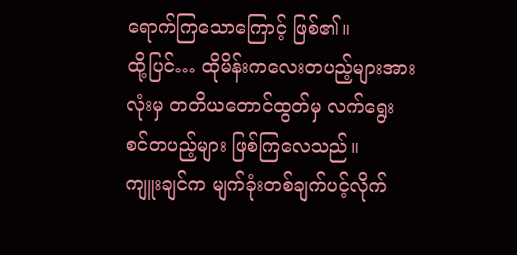ရောက်ကြသောကြောင့် ဖြစ်၏။
ထို့ပြင်… ထိုမိန်းကလေးတပည့်များအားလုံးမှ တတိယတောင်ထွတ်မှ လက်ရွေးစင်တပည့်များ ဖြစ်ကြလေသည်။
ကျူးချင်က မျက်ခုံးတစ်ချက်ပင့်လိုက်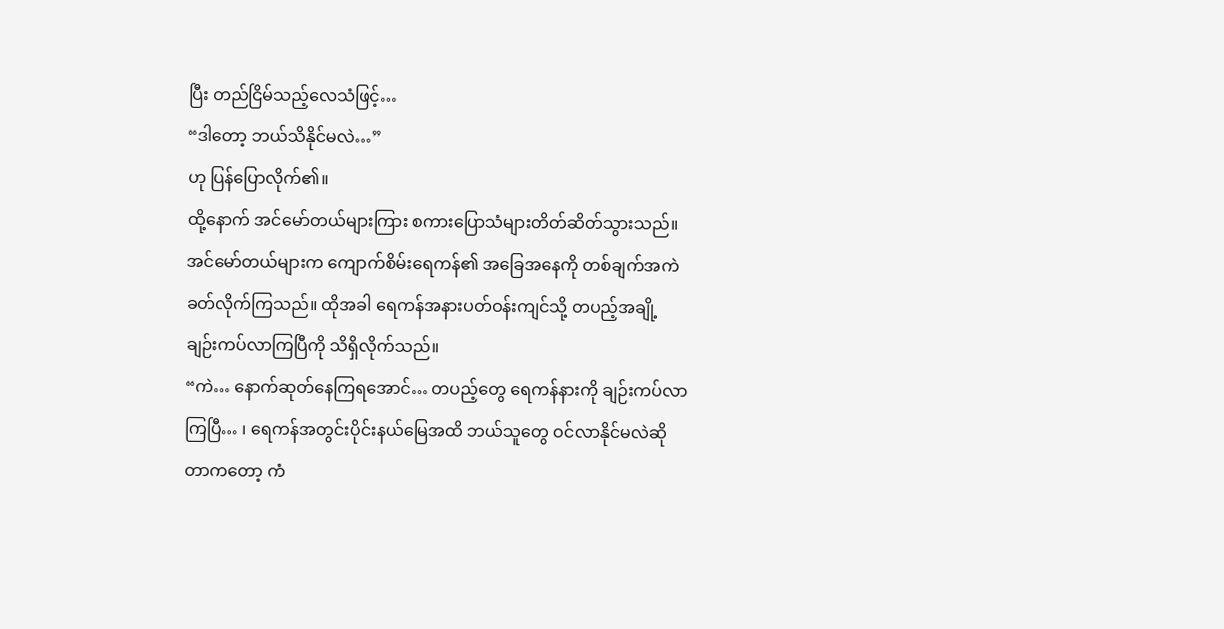ပြီး တည်ငြိမ်သည့်လေသံဖြင့်…
“ဒါတော့ ဘယ်သိနိုင်မလဲ…”
ဟု ပြန်ပြောလိုက်၏။
ထို့နောက် အင်မော်တယ်များကြား စကားပြောသံများတိတ်ဆိတ်သွားသည်။
အင်မော်တယ်များက ကျောက်စိမ်းရေကန်၏ အခြေအနေကို တစ်ချက်အကဲခတ်လိုက်ကြသည်။ ထိုအခါ ရေကန်အနားပတ်ဝန်းကျင်သို့ တပည့်အချို့ ချဉ်းကပ်လာကြပြီကို သိရှိလိုက်သည်။
“ကဲ… နောက်ဆုတ်နေကြရအောင်… တပည့်တွေ ရေကန်နားကို ချဉ်းကပ်လာကြပြီ… ၊ ရေကန်အတွင်းပိုင်းနယ်မြေအထိ ဘယ်သူတွေ ဝင်လာနိုင်မလဲဆိုတာကတော့ ကံ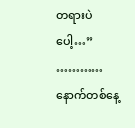တရားပဲပေါ့…”
…………
နောက်တစ်နေ့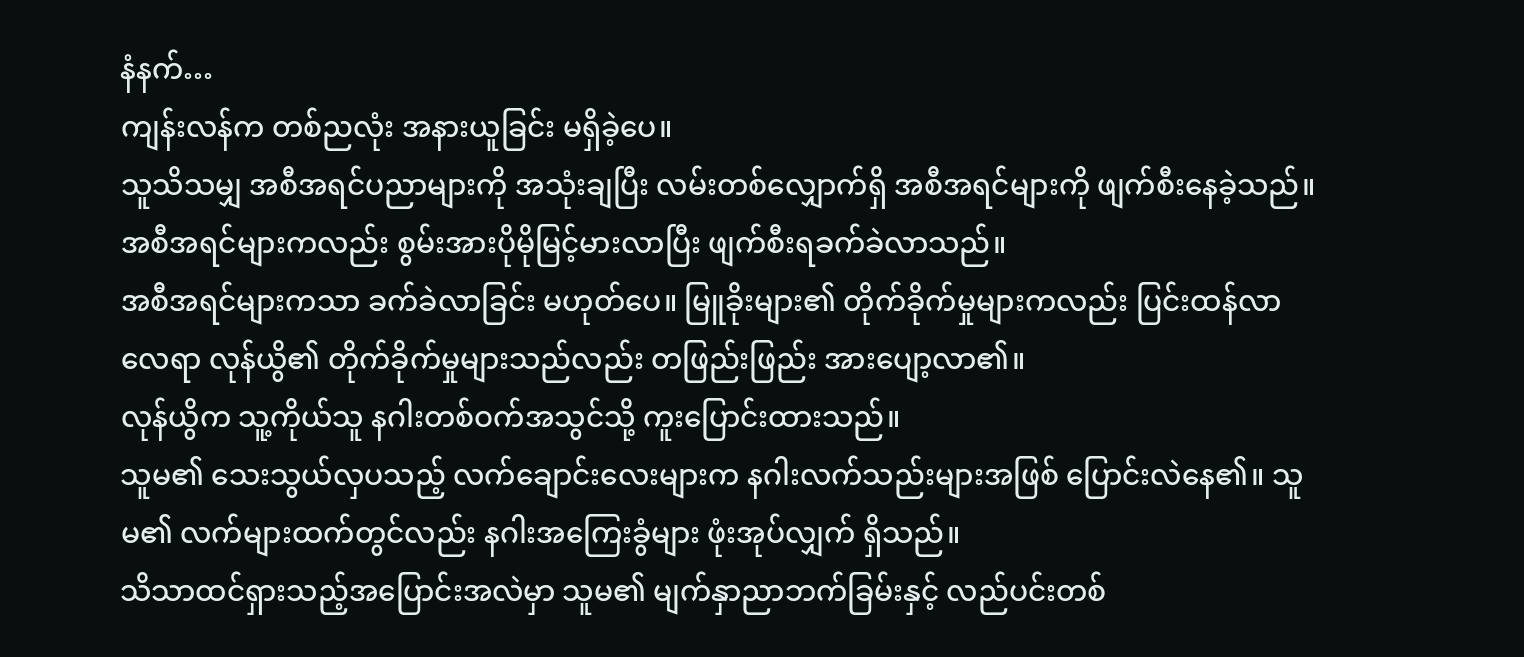နံနက်…
ကျန်းလန်က တစ်ညလုံး အနားယူခြင်း မရှိခဲ့ပေ။
သူသိသမျှ အစီအရင်ပညာများကို အသုံးချပြီး လမ်းတစ်လျှောက်ရှိ အစီအရင်များကို ဖျက်စီးနေခဲ့သည်။
အစီအရင်များကလည်း စွမ်းအားပိုမိုမြင့်မားလာပြီး ဖျက်စီးရခက်ခဲလာသည်။
အစီအရင်များကသာ ခက်ခဲလာခြင်း မဟုတ်ပေ။ မြူခိုးများ၏ တိုက်ခိုက်မှုများကလည်း ပြင်းထန်လာလေရာ လုန်ယွိ၏ တိုက်ခိုက်မှုများသည်လည်း တဖြည်းဖြည်း အားပျော့လာ၏။
လုန်ယွိက သူ့ကိုယ်သူ နဂါးတစ်ဝက်အသွင်သို့ ကူးပြောင်းထားသည်။
သူမ၏ သေးသွယ်လှပသည့် လက်ချောင်းလေးများက နဂါးလက်သည်းများအဖြစ် ပြောင်းလဲနေ၏။ သူမ၏ လက်များထက်တွင်လည်း နဂါးအကြေးခွံများ ဖုံးအုပ်လျှက် ရှိသည်။
သိသာထင်ရှားသည့်အပြောင်းအလဲမှာ သူမ၏ မျက်နှာညာဘက်ခြမ်းနှင့် လည်ပင်းတစ်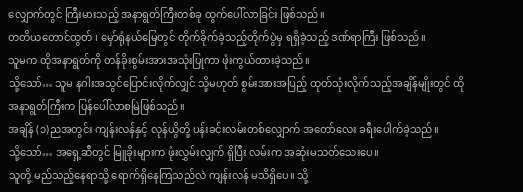လျှောက်တွင် ကြီးမားသည့် အနာရွတ်ကြီးတစ်ခု ထွက်ပေါ်လာခြင်း ဖြစ်သည်။
တတိယတောင်ထွတ် ၊ မှော်ရုံနယ်မြေတွင် တိုက်ခိုက်ခဲ့သည့်တိုက်ပွဲမှ ရရှိခဲ့သည့် ဒဏ်ရာကြီး ဖြစ်သည်။
သူမက ထိုအနာရွတ်ကို တန်ခိုးစွမ်းအားအသုံးပြုကာ ဖုံးကွယ်ထားခဲ့သည်။
သို့သော်… သူမ နဂါးအသွင်ပြောင်းလိုက်လျှင် သို့မဟုတ် စွမ်းအားအပြည့် ထုတ်သုံးလိုက်သည့်အချိန်မျိုးတွင် ထိုအနာရွတ်ကြီးက ပြန်ပေါ်လာစမြဲဖြစ်သည်။
အချိန် (၁)ညအတွင်း ကျန်းလန်နှင့် လုန်ယွိတို့ ပန်းခင်းလမ်းတစ်လျှောက် အတော်လေး ခရီးပေါက်ခဲ့သည်။
သို့သော်… အရှေ့ဆီတွင် မြူခိုးများက ဖုံးလွှမ်းလျှက် ရှိပြီး လမ်းက အဆုံးမသတ်သေးပေ။
သူတို့ မည်သည့်နေရာသို့ ရောက်ရှိနေကြသည်လဲ ကျန်းလန် မသိရှိပေ။ သို့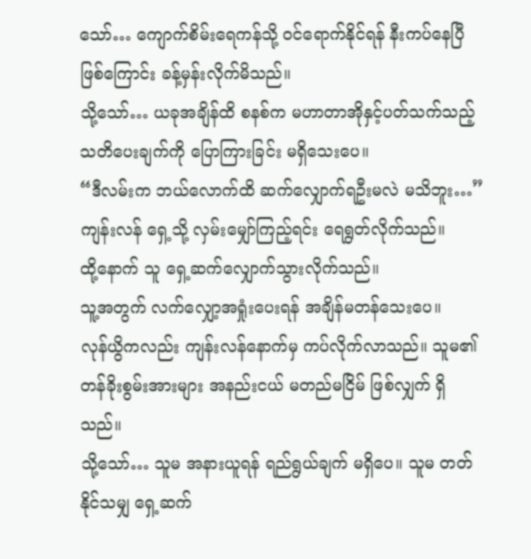သော်… ကျောက်စိမ်းရေကန်သို့ ဝင်ရောက်နိုင်ရန် နီးကပ်နေပြီဖြစ်ကြောင်း ခန့်မှန်းလိုက်မိသည်။
သို့သော်… ယခုအချိန်ထိ စနစ်က မဟာတာအိုနှင့်ပတ်သက်သည့် သတိပေးချက်ကို ပြောကြားခြင်း မရှိသေးပေ။
“ဒီလမ်းက ဘယ်လောက်ထိ ဆက်လျှောက်ရဦးမလဲ မသိဘူး…”
ကျန်းလန် ရှေ့သို့ လှမ်းမျှော်ကြည့်ရင်း ရေရွတ်လိုက်သည်။
ထို့နောက် သူ ရှေ့ဆက်လျှောက်သွားလိုက်သည်။
သူ့အတွက် လက်လျှော့အရှုံးပေးရန် အချိန်မတန်သေးပေ။
လုန်ယွိကလည်း ကျန်းလန်နောက်မှ ကပ်လိုက်လာသည်။ သူမ၏ တန်ခိုးစွမ်းအားများ အနည်းငယ် မတည်မငြိမ် ဖြစ်လျှက် ရှိသည်။
သို့သော်… သူမ အနားယူရန် ရည်ရွယ်ချက် မရှိပေ။ သူမ တတ်နိုင်သမျှ ရှေ့ဆက်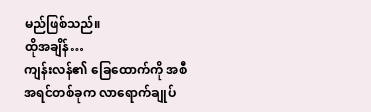မည်ဖြစ်သည်။
ထိုအချိန်…
ကျန်းလန်၏ ခြေထောက်ကို အစီအရင်တစ်ခုက လာရောက်ချုပ်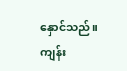နှောင်သည်။
ကျန်း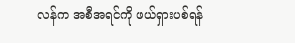လန်က အစီအရင်ကို ဖယ်ရှားပစ်ရန်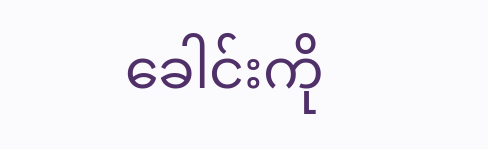ခေါင်းကို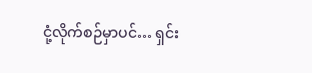ငုံ့လိုက်စဉ်မှာပင်… ရှင်း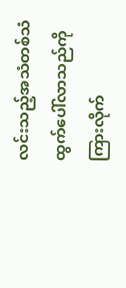လင်းသည့်အသံတစ်သံထွက်ပေါ်လာသည်ကို ကြားလိုက်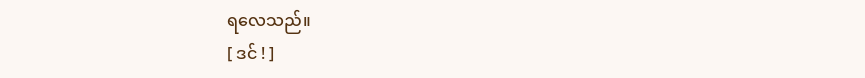ရလေသည်။
[ ဒင် ! ]